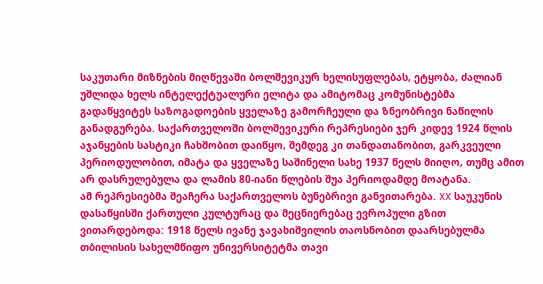საკუთარი მიზნების მიღწევაში ბოლშევიკურ ხელისუფლებას, ეტყობა, ძალიან უშლიდა ხელს ინტელექტუალური ელიტა და ამიტომაც კომუნისტებმა გადაწყვიტეს საზოგადოების ყველაზე გამორჩეული და ზნეობრივი ნაწილის განადგურება. საქართველოში ბოლშევიკური რეპრესიები ჯერ კიდევ 1924 წლის აჯანყების სასტიკი ჩახშობით დაიწყო, შემდეგ კი თანდათანობით, გარკვეული პერიოდულობით, იმატა და ყველაზე საშინელი სახე 1937 წელს მიიღო, თუმც ამით არ დასრულებულა და ლამის 80-იანი წლების შუა პერიოდამდე მოატანა.
ამ რეპრესიებმა შეაჩერა საქართველოს ბუნებრივი განვითარება. XX საუკუნის დასაწყისში ქართული კულტურაც და მეცნიერებაც ევროპული გზით ვითარდებოდა: 1918 წელს ივანე ჯავახიშვილის თაოსნობით დაარსებულმა თბილისის სახელმწიფო უნივერსიტეტმა თავი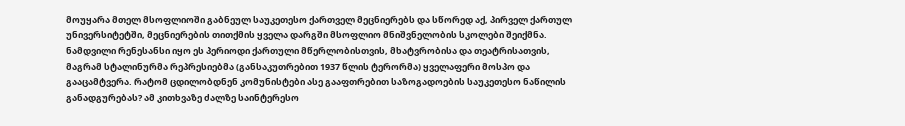მოუყარა მთელ მსოფლიოში გაბნეულ საუკეთესო ქართველ მეცნიერებს და სწორედ აქ, პირველ ქართულ უნივერსიტეტში, მეცნიერების თითქმის ყველა დარგში მსოფლიო მნიშვნელობის სკოლები შეიქმნა. ნამდვილი რენესანსი იყო ეს პერიოდი ქართული მწერლობისთვის, მხატვრობისა და თეატრისათვის, მაგრამ სტალინურმა რეპრესიებმა (განსაკუთრებით 1937 წლის ტერორმა) ყველაფერი მოსპო და გააცამტვერა. რატომ ცდილობდნენ კომუნისტები ასე გააფთრებით საზოგადოების საუკეთესო ნაწილის განადგურებას? ამ კითხვაზე ძალზე საინტერესო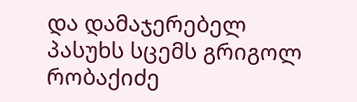და დამაჯერებელ პასუხს სცემს გრიგოლ რობაქიძე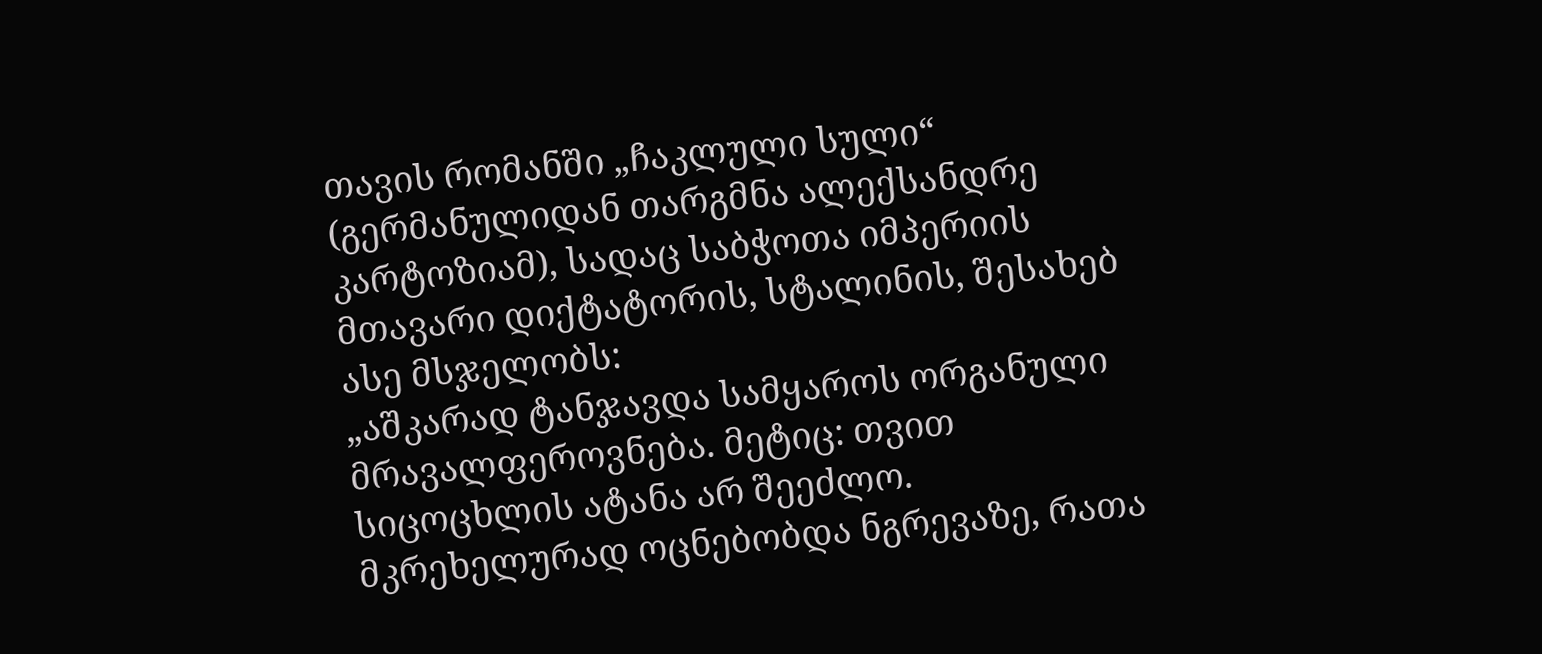თავის რომანში „ჩაკლული სული“ (გერმანულიდან თარგმნა ალექსანდრე კარტოზიამ), სადაც საბჭოთა იმპერიის მთავარი დიქტატორის, სტალინის, შესახებ ასე მსჯელობს:
„აშკარად ტანჯავდა სამყაროს ორგანული მრავალფეროვნება. მეტიც: თვით სიცოცხლის ატანა არ შეეძლო. მკრეხელურად ოცნებობდა ნგრევაზე, რათა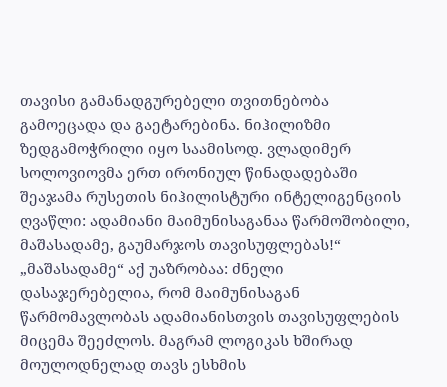თავისი გამანადგურებელი თვითნებობა გამოეცადა და გაეტარებინა. ნიჰილიზმი ზედგამოჭრილი იყო საამისოდ. ვლადიმერ სოლოვიოვმა ერთ ირონიულ წინადადებაში შეაჯამა რუსეთის ნიჰილისტური ინტელიგენციის ღვაწლი: ადამიანი მაიმუნისაგანაა წარმოშობილი, მაშასადამე, გაუმარჯოს თავისუფლებას!“ „მაშასადამე“ აქ უაზრობაა: ძნელი დასაჯერებელია, რომ მაიმუნისაგან წარმომავლობას ადამიანისთვის თავისუფლების მიცემა შეეძლოს. მაგრამ ლოგიკას ხშირად მოულოდნელად თავს ესხმის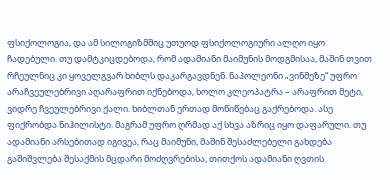ფსიქოლოგია, და ამ სილოგიზმშიც უთუოდ ფსიქოლოგიური ალღო იყო ჩადებული. თუ დამტკიცდებოდა, რომ ადამიანი მაიმუნის მოდგმისაა, მაშინ თვით რჩეულნიც კი ყოველგვარ ხიბლს დაკარგავდნენ. ნაპოლეონი „ვინმეზე“ უფრო არაჩვეულებრივი აღარაფრით იქნებოდა, ხოლო კლეოპატრა – არაფრით მეტი, ვიდრე ჩვეულებრივი ქალი. ხიბლთან ერთად მოწიწებაც გაქრებოდა. ასე ფიქრობდა ნიჰილისტი. მაგრამ უფრო ღრმად აქ სხვა აზრიც იყო დაფარული. თუ ადამიანი არსებითად იგივეა, რაც მაიმუნი, მაშინ შესაძლებელი გახდება გაშიშვლება შესაქმის მცდარი მოძღვრებისა, თითქოს ადამიანი ღვთის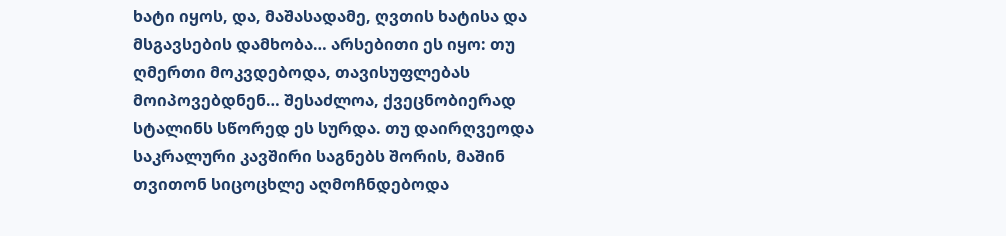ხატი იყოს, და, მაშასადამე, ღვთის ხატისა და მსგავსების დამხობა… არსებითი ეს იყო: თუ ღმერთი მოკვდებოდა, თავისუფლებას მოიპოვებდნენ… შესაძლოა, ქვეცნობიერად სტალინს სწორედ ეს სურდა. თუ დაირღვეოდა საკრალური კავშირი საგნებს შორის, მაშინ თვითონ სიცოცხლე აღმოჩნდებოდა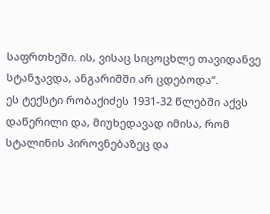საფრთხეში. ის, ვისაც სიცოცხლე თავიდანვე სტანჯავდა, ანგარიშში არ ცდებოდა“.
ეს ტექსტი რობაქიძეს 1931-32 წლებში აქვს დაწერილი და, მიუხედავად იმისა, რომ სტალინის პიროვნებაზეც და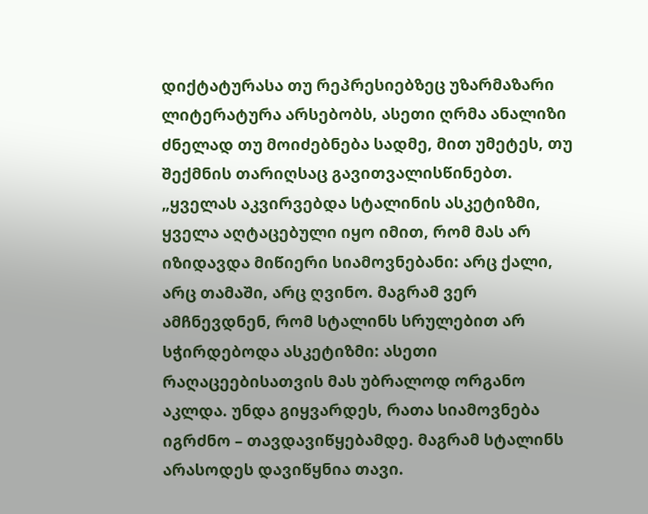დიქტატურასა თუ რეპრესიებზეც უზარმაზარი ლიტერატურა არსებობს, ასეთი ღრმა ანალიზი ძნელად თუ მოიძებნება სადმე, მით უმეტეს, თუ შექმნის თარიღსაც გავითვალისწინებთ.
„ყველას აკვირვებდა სტალინის ასკეტიზმი, ყველა აღტაცებული იყო იმით, რომ მას არ იზიდავდა მიწიერი სიამოვნებანი: არც ქალი, არც თამაში, არც ღვინო. მაგრამ ვერ ამჩნევდნენ, რომ სტალინს სრულებით არ სჭირდებოდა ასკეტიზმი: ასეთი რაღაცეებისათვის მას უბრალოდ ორგანო აკლდა. უნდა გიყვარდეს, რათა სიამოვნება იგრძნო – თავდავიწყებამდე. მაგრამ სტალინს არასოდეს დავიწყნია თავი.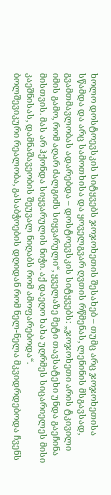ხოლო დოსტოევსკის სიტყვებს ჯოჯოხეთის შესახებ – თუმც არც ჯოჯოხეთისა სწამდა და არც სამოთხისა და ყოველგვარ ღვთის რწმენას, ლენინის მსგავსად, გვამთმავლობას ადარებდა – დოსტოევსკის სიტყვებს: „ჯოჯოხეთი არის ტკივილი იმის გამო, რომ აღარ ძალგიძს სიყვარული“, ყველაზე მეტი თავსატეხი უნდა გაეჩინა მისთვის. მას არ ჰქონდა სიყვარულის ნიჭი. აქ დაეღო ხახა უღრმეს სიცარიელეს მისი კაეშნისას, დამნაშავეობის შეუვალ ნიღაბს რომ ამოფარებოდა“.
ბოლშევიკური რეალობა, გასაბჭოების დღიდან რომ ნელ-ნელა მკვიდრდებოდა ჩვენს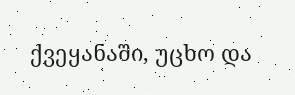ქვეყანაში, უცხო და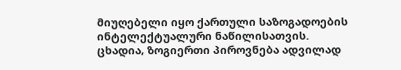მიუღებელი იყო ქართული საზოგადოების ინტელექტუალური ნაწილისათვის. ცხადია, ზოგიერთი პიროვნება ადვილად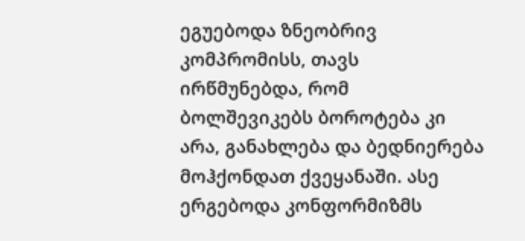ეგუებოდა ზნეობრივ კომპრომისს, თავს ირწმუნებდა, რომ ბოლშევიკებს ბოროტება კი არა, განახლება და ბედნიერება მოჰქონდათ ქვეყანაში. ასე ერგებოდა კონფორმიზმს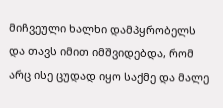მიჩვეული ხალხი დამპყრობელს და თავს იმით იმშვიდებდა, რომ არც ისე ცუდად იყო საქმე და მალე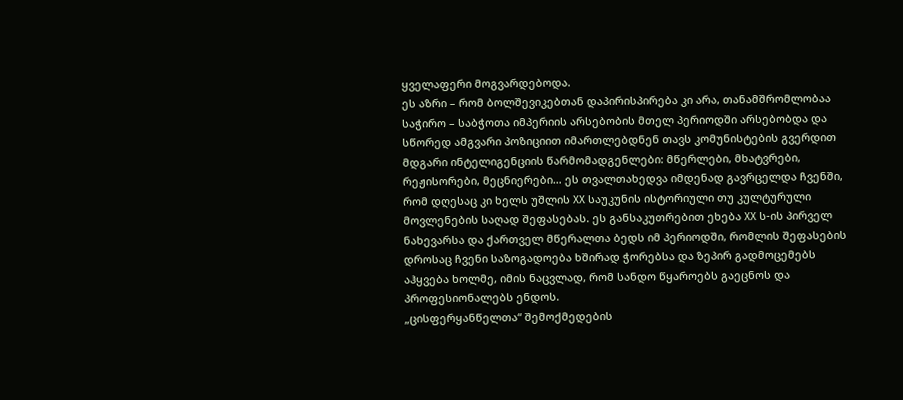ყველაფერი მოგვარდებოდა.
ეს აზრი – რომ ბოლშევიკებთან დაპირისპირება კი არა, თანამშრომლობაა საჭირო – საბჭოთა იმპერიის არსებობის მთელ პერიოდში არსებობდა და სწორედ ამგვარი პოზიციით იმართლებდნენ თავს კომუნისტების გვერდით მდგარი ინტელიგენციის წარმომადგენლები: მწერლები, მხატვრები, რეჟისორები, მეცნიერები… ეს თვალთახედვა იმდენად გავრცელდა ჩვენში, რომ დღესაც კი ხელს უშლის XX საუკუნის ისტორიული თუ კულტურული მოვლენების საღად შეფასებას. ეს განსაკუთრებით ეხება XX ს-ის პირველ ნახევარსა და ქართველ მწერალთა ბედს იმ პერიოდში, რომლის შეფასების დროსაც ჩვენი საზოგადოება ხშირად ჭორებსა და ზეპირ გადმოცემებს აჰყვება ხოლმე, იმის ნაცვლად, რომ სანდო წყაროებს გაეცნოს და პროფესიონალებს ენდოს.
„ცისფერყანწელთა“ შემოქმედების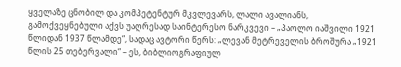ყველაზე ცნობილ და კომპეტენტურ მკვლევარს, ლალი ავალიანს, გამოქვეყნებული აქვს უაღრესად საინტერესო ნარკვევი – „პაოლო იაშვილი 1921 წლიდან 1937 წლამდე“, სადაც ავტორი წერს: „ლევან მეტრეველის ბროშურა „1921 წლის 25 თებერვალი“ – ეს, ბიბლიოგრაფიულ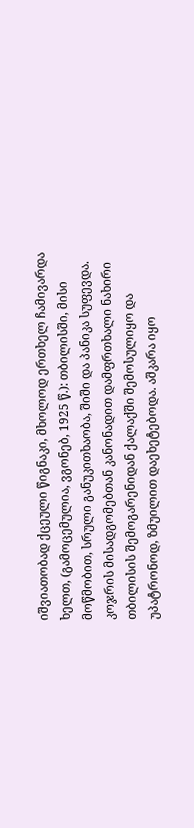იშვიათობად ქცეული წიგნაკი, მხოლოდ ერთხელ ჩამივარდა ხელთ, (გამოცემულია, ვგონებ, 1925 წ.): თბილისში, მისი მოწმობით, სრული განუკითხაობა, შიში და პანიკა სუფევდა. კოჯრის მისადგომებთან კანონადით დამფრთხალი ნახირი თბილისის შემოგარენიდან ქალაქში შემოსულიყო და უპატრონოდ, ზმუილით დაეხეტებოდა. აშკარა იყო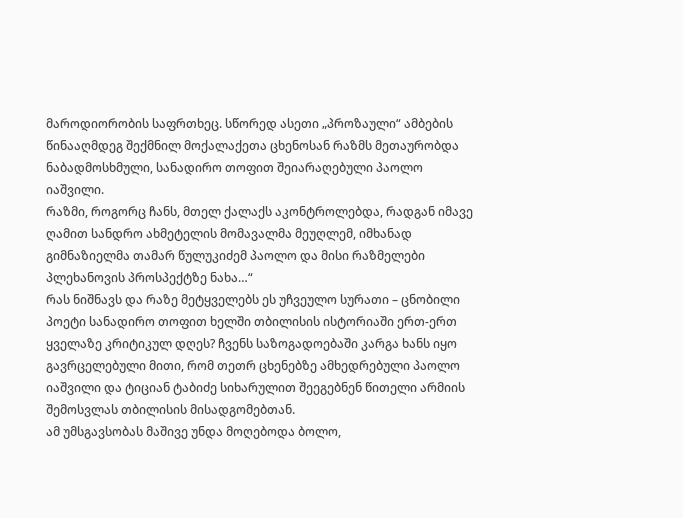მაროდიორობის საფრთხეც. სწორედ ასეთი „პროზაული“ ამბების წინააღმდეგ შექმნილ მოქალაქეთა ცხენოსან რაზმს მეთაურობდა ნაბადმოსხმული, სანადირო თოფით შეიარაღებული პაოლო იაშვილი.
რაზმი, როგორც ჩანს, მთელ ქალაქს აკონტროლებდა, რადგან იმავე ღამით სანდრო ახმეტელის მომავალმა მეუღლემ, იმხანად გიმნაზიელმა თამარ წულუკიძემ პაოლო და მისი რაზმელები პლეხანოვის პროსპექტზე ნახა…“
რას ნიშნავს და რაზე მეტყველებს ეს უჩვეულო სურათი – ცნობილი პოეტი სანადირო თოფით ხელში თბილისის ისტორიაში ერთ-ერთ ყველაზე კრიტიკულ დღეს? ჩვენს საზოგადოებაში კარგა ხანს იყო გავრცელებული მითი, რომ თეთრ ცხენებზე ამხედრებული პაოლო იაშვილი და ტიციან ტაბიძე სიხარულით შეეგებნენ წითელი არმიის შემოსვლას თბილისის მისადგომებთან.
ამ უმსგავსობას მაშივე უნდა მოღებოდა ბოლო,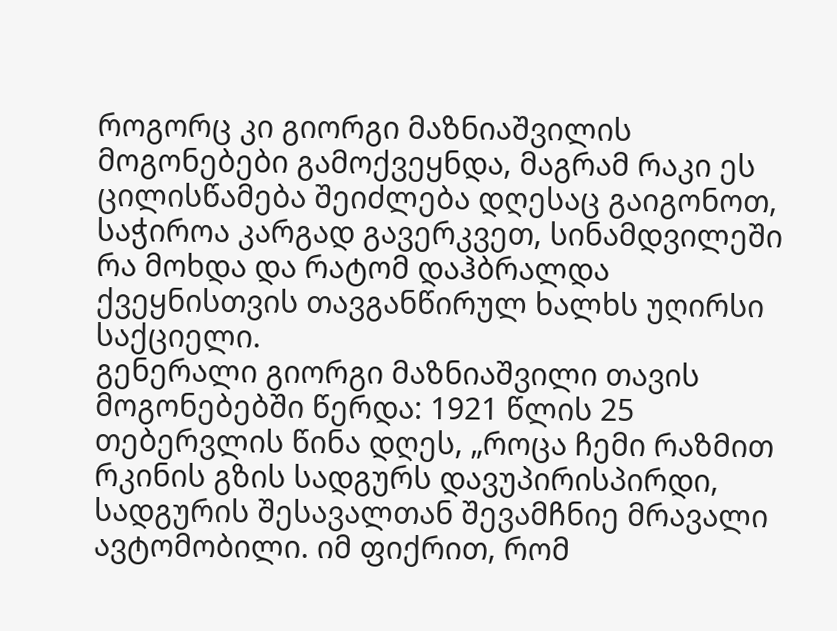როგორც კი გიორგი მაზნიაშვილის მოგონებები გამოქვეყნდა, მაგრამ რაკი ეს ცილისწამება შეიძლება დღესაც გაიგონოთ, საჭიროა კარგად გავერკვეთ, სინამდვილეში რა მოხდა და რატომ დაჰბრალდა ქვეყნისთვის თავგანწირულ ხალხს უღირსი საქციელი.
გენერალი გიორგი მაზნიაშვილი თავის მოგონებებში წერდა: 1921 წლის 25 თებერვლის წინა დღეს, „როცა ჩემი რაზმით რკინის გზის სადგურს დავუპირისპირდი, სადგურის შესავალთან შევამჩნიე მრავალი ავტომობილი. იმ ფიქრით, რომ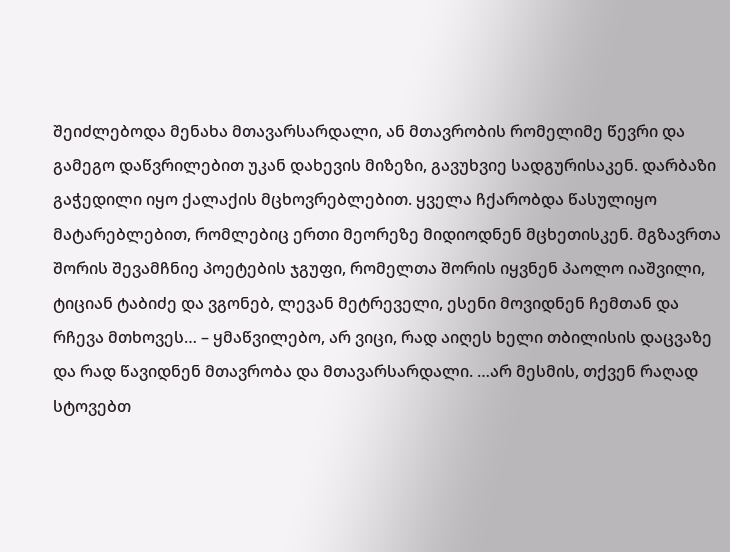შეიძლებოდა მენახა მთავარსარდალი, ან მთავრობის რომელიმე წევრი და გამეგო დაწვრილებით უკან დახევის მიზეზი, გავუხვიე სადგურისაკენ. დარბაზი გაჭედილი იყო ქალაქის მცხოვრებლებით. ყველა ჩქარობდა წასულიყო მატარებლებით, რომლებიც ერთი მეორეზე მიდიოდნენ მცხეთისკენ. მგზავრთა შორის შევამჩნიე პოეტების ჯგუფი, რომელთა შორის იყვნენ პაოლო იაშვილი, ტიციან ტაბიძე და ვგონებ, ლევან მეტრეველი, ესენი მოვიდნენ ჩემთან და რჩევა მთხოვეს… – ყმაწვილებო, არ ვიცი, რად აიღეს ხელი თბილისის დაცვაზე და რად წავიდნენ მთავრობა და მთავარსარდალი. …არ მესმის, თქვენ რაღად სტოვებთ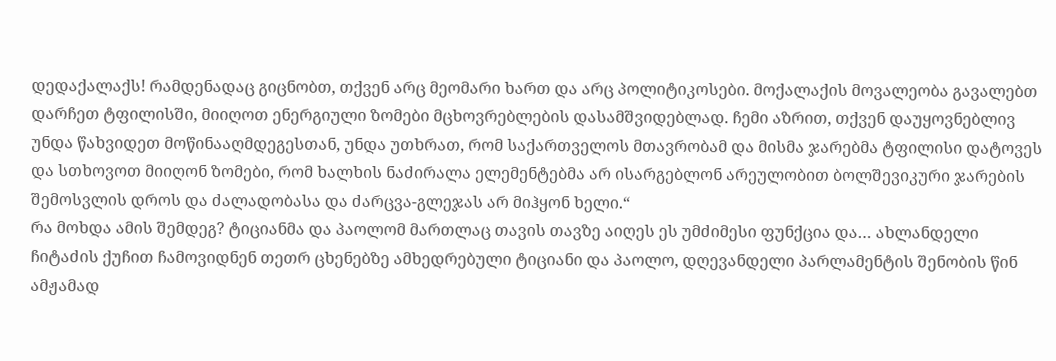დედაქალაქს! რამდენადაც გიცნობთ, თქვენ არც მეომარი ხართ და არც პოლიტიკოსები. მოქალაქის მოვალეობა გავალებთ დარჩეთ ტფილისში, მიიღოთ ენერგიული ზომები მცხოვრებლების დასამშვიდებლად. ჩემი აზრით, თქვენ დაუყოვნებლივ უნდა წახვიდეთ მოწინააღმდეგესთან, უნდა უთხრათ, რომ საქართველოს მთავრობამ და მისმა ჯარებმა ტფილისი დატოვეს და სთხოვოთ მიიღონ ზომები, რომ ხალხის ნაძირალა ელემენტებმა არ ისარგებლონ არეულობით ბოლშევიკური ჯარების შემოსვლის დროს და ძალადობასა და ძარცვა-გლეჯას არ მიჰყონ ხელი.“
რა მოხდა ამის შემდეგ? ტიციანმა და პაოლომ მართლაც თავის თავზე აიღეს ეს უმძიმესი ფუნქცია და… ახლანდელი ჩიტაძის ქუჩით ჩამოვიდნენ თეთრ ცხენებზე ამხედრებული ტიციანი და პაოლო, დღევანდელი პარლამენტის შენობის წინ ამჟამად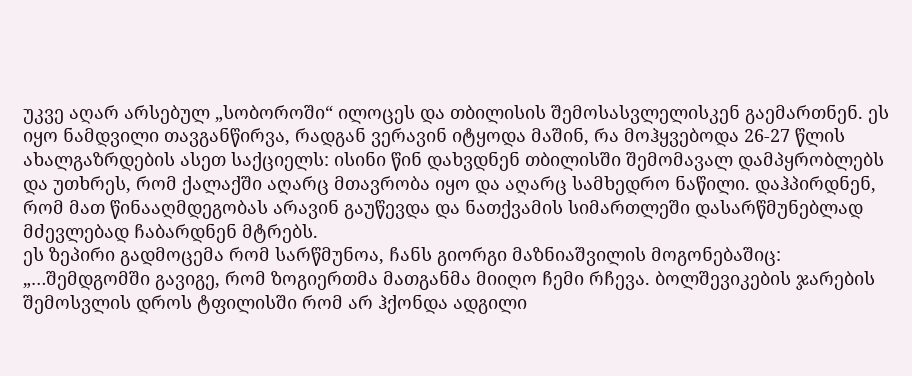უკვე აღარ არსებულ „სობოროში“ ილოცეს და თბილისის შემოსასვლელისკენ გაემართნენ. ეს იყო ნამდვილი თავგანწირვა, რადგან ვერავინ იტყოდა მაშინ, რა მოჰყვებოდა 26-27 წლის ახალგაზრდების ასეთ საქციელს: ისინი წინ დახვდნენ თბილისში შემომავალ დამპყრობლებს და უთხრეს, რომ ქალაქში აღარც მთავრობა იყო და აღარც სამხედრო ნაწილი. დაჰპირდნენ, რომ მათ წინააღმდეგობას არავინ გაუწევდა და ნათქვამის სიმართლეში დასარწმუნებლად მძევლებად ჩაბარდნენ მტრებს.
ეს ზეპირი გადმოცემა რომ სარწმუნოა, ჩანს გიორგი მაზნიაშვილის მოგონებაშიც: „…შემდგომში გავიგე, რომ ზოგიერთმა მათგანმა მიიღო ჩემი რჩევა. ბოლშევიკების ჯარების შემოსვლის დროს ტფილისში რომ არ ჰქონდა ადგილი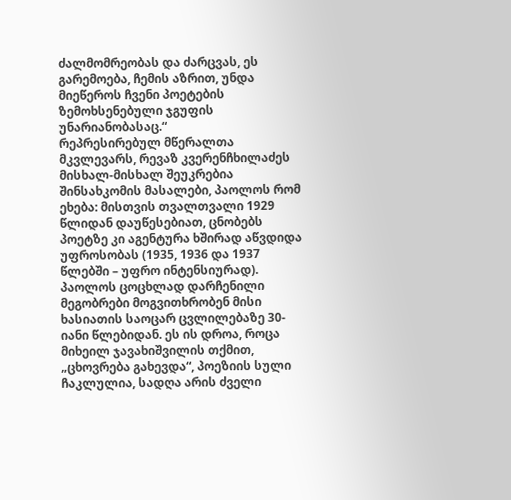ძალმომრეობას და ძარცვას, ეს გარემოება, ჩემის აზრით, უნდა მიეწეროს ჩვენი პოეტების ზემოხსენებული ჯგუფის უნარიანობასაც.“
რეპრესირებულ მწერალთა მკვლევარს, რევაზ კვერენჩხილაძეს მისხალ-მისხალ შეუკრებია შინსახკომის მასალები, პაოლოს რომ ეხება: მისთვის თვალთვალი 1929 წლიდან დაუწესებიათ, ცნობებს პოეტზე კი აგენტურა ხშირად აწვდიდა უფროსობას (1935, 1936 და 1937 წლებში – უფრო ინტენსიურად).
პაოლოს ცოცხლად დარჩენილი მეგობრები მოგვითხრობენ მისი ხასიათის საოცარ ცვლილებაზე 30-იანი წლებიდან. ეს ის დროა, როცა მიხეილ ჯავახიშვილის თქმით, „ცხოვრება გახევდა“, პოეზიის სული ჩაკლულია, სადღა არის ძველი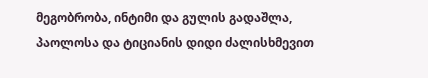მეგობრობა, ინტიმი და გულის გადაშლა, პაოლოსა და ტიციანის დიდი ძალისხმევით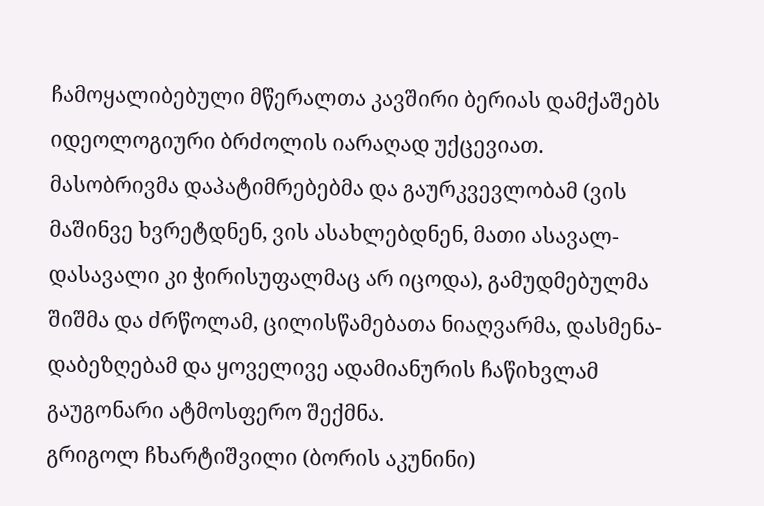ჩამოყალიბებული მწერალთა კავშირი ბერიას დამქაშებს იდეოლოგიური ბრძოლის იარაღად უქცევიათ.
მასობრივმა დაპატიმრებებმა და გაურკვევლობამ (ვის მაშინვე ხვრეტდნენ, ვის ასახლებდნენ, მათი ასავალ-დასავალი კი ჭირისუფალმაც არ იცოდა), გამუდმებულმა შიშმა და ძრწოლამ, ცილისწამებათა ნიაღვარმა, დასმენა-დაბეზღებამ და ყოველივე ადამიანურის ჩაწიხვლამ გაუგონარი ატმოსფერო შექმნა.
გრიგოლ ჩხარტიშვილი (ბორის აკუნინი)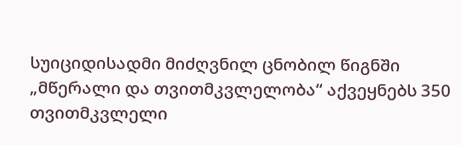სუიციდისადმი მიძღვნილ ცნობილ წიგნში „მწერალი და თვითმკვლელობა“ აქვეყნებს 350 თვითმკვლელი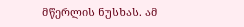მწერლის ნუსხას. ამ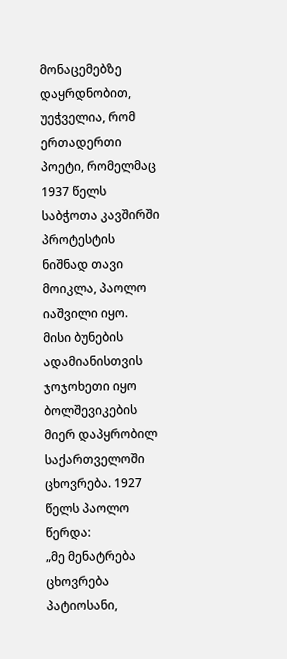მონაცემებზე დაყრდნობით, უეჭველია, რომ ერთადერთი პოეტი, რომელმაც 1937 წელს საბჭოთა კავშირში პროტესტის ნიშნად თავი მოიკლა, პაოლო იაშვილი იყო.
მისი ბუნების ადამიანისთვის ჯოჯოხეთი იყო ბოლშევიკების მიერ დაპყრობილ საქართველოში ცხოვრება. 1927 წელს პაოლო წერდა:
„მე მენატრება ცხოვრება
პატიოსანი,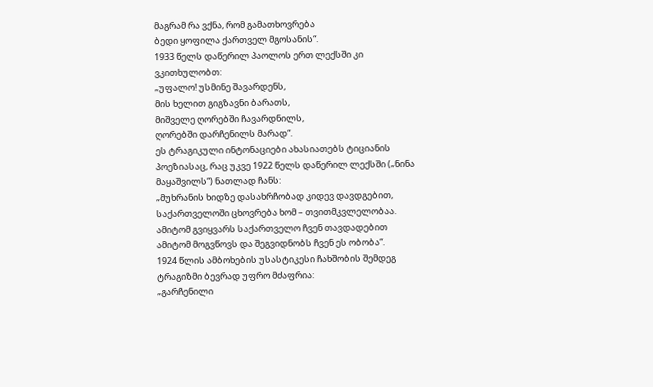მაგრამ რა ვქნა, რომ გამათხოვრება
ბედი ყოფილა ქართველ მგოსანის“.
1933 წელს დაწერილ პაოლოს ერთ ლექსში კი ვკითხულობთ:
„უფალო! უსმინე შავარდენს,
მის ხელით გიგზავნი ბარათს,
მიშველე ღორებში ჩავარდნილს,
ღორებში დარჩენილს მარად“.
ეს ტრაგიკული ინტონაციები ახასიათებს ტიციანის პოეზიასაც, რაც უკვე 1922 წელს დაწერილ ლექსში („ნინა მაყაშვილს“) ნათლად ჩანს:
„მუხრანის ხიდზე დასახრჩობად კიდევ დავდგებით,
საქართველოში ცხოვრება ხომ – თვითმკვლელობაა.
ამიტომ გვიყვარს საქართველო ჩვენ თავდადებით
ამიტომ მოგვწოვს და შეგვიდნობს ჩვენ ეს ობობა“.
1924 წლის ამბოხების უსასტიკესი ჩახშობის შემდეგ ტრაგიზმი ბევრად უფრო მძაფრია:
„გარჩენილი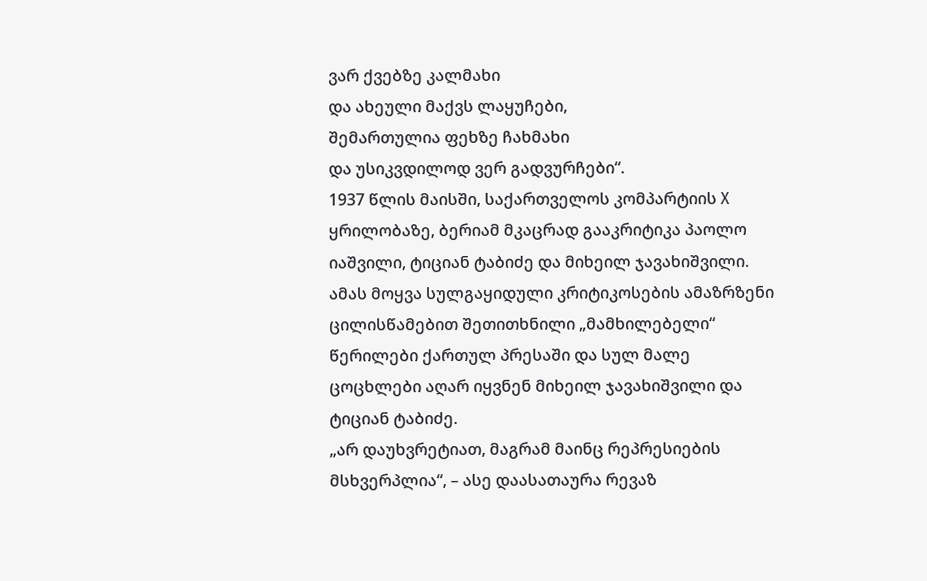ვარ ქვებზე კალმახი
და ახეული მაქვს ლაყუჩები,
შემართულია ფეხზე ჩახმახი
და უსიკვდილოდ ვერ გადვურჩები“.
1937 წლის მაისში, საქართველოს კომპარტიის X ყრილობაზე, ბერიამ მკაცრად გააკრიტიკა პაოლო იაშვილი, ტიციან ტაბიძე და მიხეილ ჯავახიშვილი. ამას მოყვა სულგაყიდული კრიტიკოსების ამაზრზენი ცილისწამებით შეთითხნილი „მამხილებელი“ წერილები ქართულ პრესაში და სულ მალე ცოცხლები აღარ იყვნენ მიხეილ ჯავახიშვილი და ტიციან ტაბიძე.
„არ დაუხვრეტიათ, მაგრამ მაინც რეპრესიების მსხვერპლია“, – ასე დაასათაურა რევაზ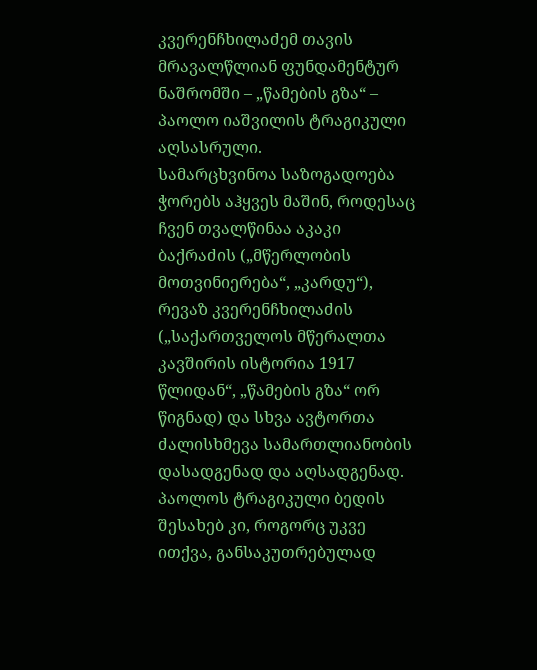კვერენჩხილაძემ თავის მრავალწლიან ფუნდამენტურ ნაშრომში – „წამების გზა“ – პაოლო იაშვილის ტრაგიკული აღსასრული.
სამარცხვინოა საზოგადოება ჭორებს აჰყვეს მაშინ, როდესაც ჩვენ თვალწინაა აკაკი ბაქრაძის („მწერლობის მოთვინიერება“, „კარდუ“), რევაზ კვერენჩხილაძის („საქართველოს მწერალთა კავშირის ისტორია 1917 წლიდან“, „წამების გზა“ ორ წიგნად) და სხვა ავტორთა ძალისხმევა სამართლიანობის დასადგენად და აღსადგენად.
პაოლოს ტრაგიკული ბედის შესახებ კი, როგორც უკვე ითქვა, განსაკუთრებულად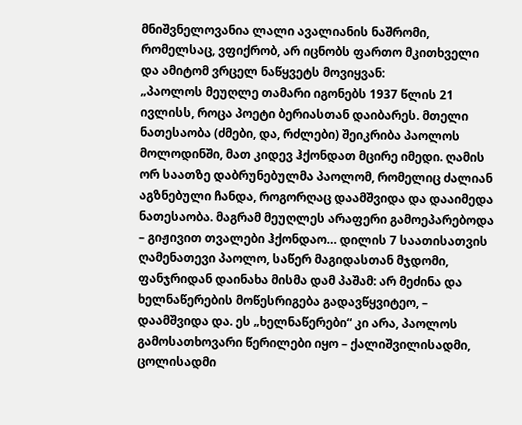მნიშვნელოვანია ლალი ავალიანის ნაშრომი, რომელსაც, ვფიქრობ, არ იცნობს ფართო მკითხველი და ამიტომ ვრცელ ნაწყვეტს მოვიყვან:
„პაოლოს მეუღლე თამარი იგონებს 1937 წლის 21 ივლისს, როცა პოეტი ბერიასთან დაიბარეს. მთელი ნათესაობა (ძმები, და, რძლები) შეიკრიბა პაოლოს მოლოდინში, მათ კიდევ ჰქონდათ მცირე იმედი. ღამის ორ საათზე დაბრუნებულმა პაოლომ, რომელიც ძალიან აგზნებული ჩანდა, როგორღაც დაამშვიდა და დააიმედა ნათესაობა. მაგრამ მეუღლეს არაფერი გამოეპარებოდა – გიჟივით თვალები ჰქონდაო… დილის 7 საათისათვის ღამენათევი პაოლო, საწერ მაგიდასთან მჯდომი, ფანჯრიდან დაინახა მისმა დამ პაშამ: არ მეძინა და ხელნაწერების მოწესრიგება გადავწყვიტეო, – დაამშვიდა და. ეს „ხელნაწერები“ კი არა, პაოლოს გამოსათხოვარი წერილები იყო – ქალიშვილისადმი, ცოლისადმი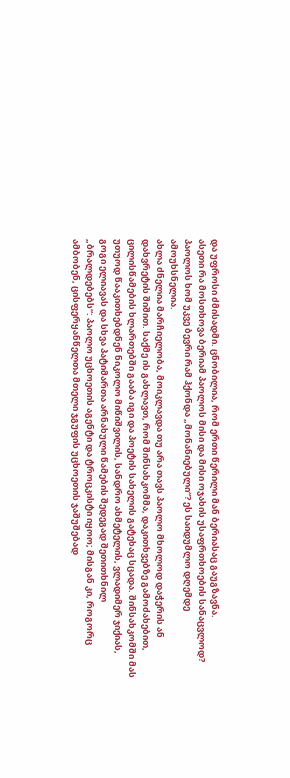და უფროსი ძმისადმი. ცნობილია, რომ ერთი წერილი მან ბერიასაც გაუგზავნა.
ასეთი რა მოსთხოვა ბერიამ პაოლოს მისი და მისი ოჯახის უსაფრთხოების სანაცვლოდ? პაოლოს ხომ უკვე ბევრი რამ ჰქონდა „მონანიებული“? ეს საიდუმლო დღემდე ამოუხსნელია.
ახლა ძნელია მარჩიელობა, მოიკლავდა თუ არა თავს პაოლო მხოლოდ დაჭერის ან დახვრეტის შიშით. საქმე ის გახლავთ, რომ შინსახკომმა, დაკითხვებზე გამოძახებით, ცილისწამების ხლართებში გააბა იგი და პოეტის სახელის გატეხაც სცადა. შინსახკომში მას უთუოდ წააკითხებდნენ ნიკოლო მიწიშვილის, სანდრო ახმეტელის, ვლადიმერ ჯიქიას, გოგი ელიავას და სხვა პატიმართა არნახული წამების შედეგად შეთითხნილ „ბრალდებებს“: პაოლო უცხოეთის აგენტი და ტროცკისტი იყოო; მისგან კი, როგორც ამბობენ, ცისფერყანწელთა მთელი ჯგუფის უცხოეთის ჯაშუშებად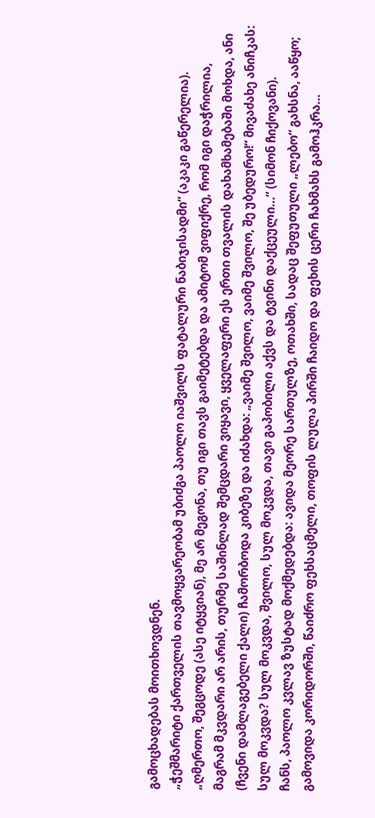გამოცხადებას მოითხოვდნენ.
„ჭეშმარიტი ქართველის თავმოყვარეობამ უბიძგა პაოლო იაშვილს ფატალური ნაბიჯისადმი“ (აკაკი გაწერელია).
„ღმერთო, შეგცოდე (ასე იტყვიან), მე არ მეგონა, თუ იგი თავს გაიმეტებდა და ამიტომ ვიფიქრე, რომ იგი დაჭრილია, მაგრამ მკვდარი არ არის, თურმე საშინლად შემცდარი ვიყავი, ყველაფერი ეს ერთი თვალის დახამხამებაში მოხდა, ანი (ჩვენი დამლაგებელი ქალი) ჩამორბოდა კიბეზე და იძახდა: „ვაიმე შვილო, ვაიმე შვილო, შე უბედურო!“ მივაძახე ანიჩკას: სულ მოკვდა? სულ მოკვდა, შვილო, სულ მოკვდა, თავი გაპობილი აქვს და ტვინი დაქცეული…“ (სიმონ ჩიქოვანი).
ჩანს, პაოლო კვლავ ზუსტად მოქმედებდა: ავიდა მეორე სართულზე, ოთახში, სადაც შეფუთული „ლებო“ გახსნა, ააწყო; გამოვიდა კორიდორში, წაიძრო ფეხსაცმელი, თოფის ლულა პირში ჩაიდო და ფეხის ცერი ჩახმახს გამოჰკრა…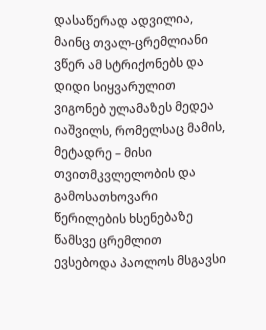დასაწერად ადვილია, მაინც თვალ-ცრემლიანი ვწერ ამ სტრიქონებს და დიდი სიყვარულით ვიგონებ ულამაზეს მედეა იაშვილს, რომელსაც მამის, მეტადრე – მისი თვითმკვლელობის და გამოსათხოვარი წერილების ხსენებაზე წამსვე ცრემლით ევსებოდა პაოლოს მსგავსი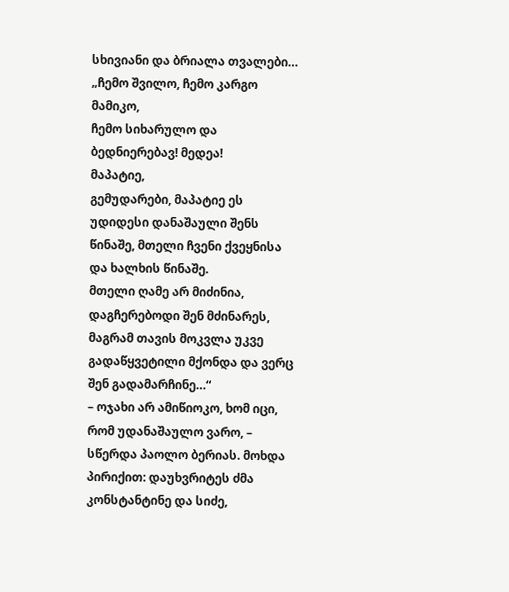სხივიანი და ბრიალა თვალები…
„ჩემო შვილო, ჩემო კარგო მამიკო,
ჩემო სიხარულო და ბედნიერებავ! მედეა!
მაპატიე,
გემუდარები, მაპატიე ეს უდიდესი დანაშაული შენს წინაშე, მთელი ჩვენი ქვეყნისა და ხალხის წინაშე.
მთელი ღამე არ მიძინია, დაგჩერებოდი შენ მძინარეს, მაგრამ თავის მოკვლა უკვე გადაწყვეტილი მქონდა და ვერც შენ გადამარჩინე…“
– ოჯახი არ ამიწიოკო, ხომ იცი, რომ უდანაშაულო ვარო, – სწერდა პაოლო ბერიას. მოხდა პირიქით: დაუხვრიტეს ძმა კონსტანტინე და სიძე,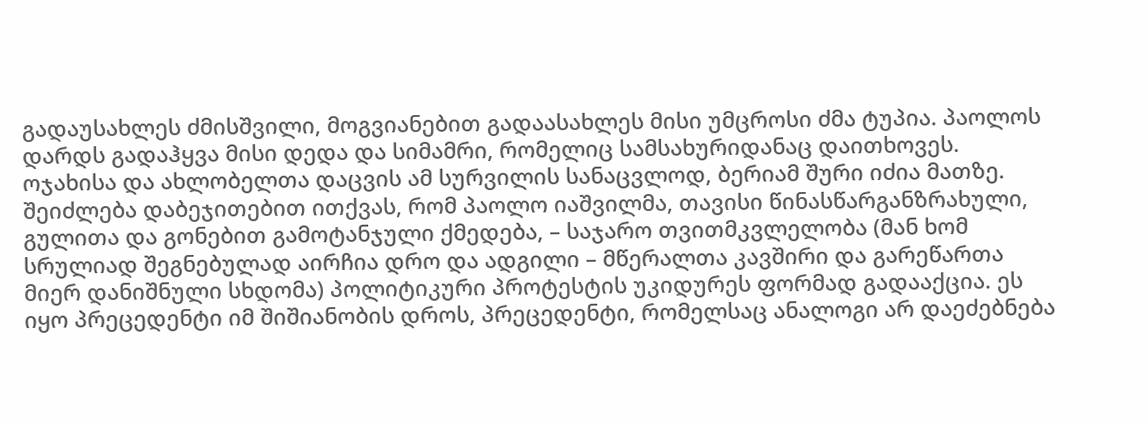გადაუსახლეს ძმისშვილი, მოგვიანებით გადაასახლეს მისი უმცროსი ძმა ტუპია. პაოლოს დარდს გადაჰყვა მისი დედა და სიმამრი, რომელიც სამსახურიდანაც დაითხოვეს. ოჯახისა და ახლობელთა დაცვის ამ სურვილის სანაცვლოდ, ბერიამ შური იძია მათზე.
შეიძლება დაბეჯითებით ითქვას, რომ პაოლო იაშვილმა, თავისი წინასწარგანზრახული, გულითა და გონებით გამოტანჯული ქმედება, – საჯარო თვითმკვლელობა (მან ხომ სრულიად შეგნებულად აირჩია დრო და ადგილი – მწერალთა კავშირი და გარეწართა მიერ დანიშნული სხდომა) პოლიტიკური პროტესტის უკიდურეს ფორმად გადააქცია. ეს იყო პრეცედენტი იმ შიშიანობის დროს, პრეცედენტი, რომელსაც ანალოგი არ დაეძებნება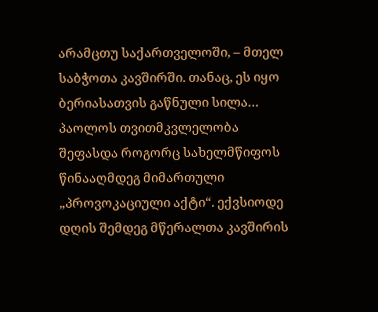არამცთუ საქართველოში, – მთელ საბჭოთა კავშირში. თანაც, ეს იყო ბერიასათვის გაწნული სილა…
პაოლოს თვითმკვლელობა შეფასდა როგორც სახელმწიფოს წინააღმდეგ მიმართული „პროვოკაციული აქტი“. ექვსიოდე დღის შემდეგ მწერალთა კავშირის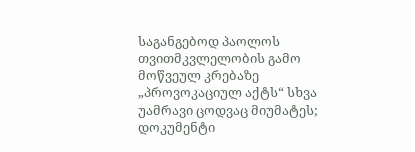საგანგებოდ პაოლოს თვითმკვლელობის გამო მოწვეულ კრებაზე „პროვოკაციულ აქტს“ სხვა უამრავი ცოდვაც მიუმატეს; დოკუმენტი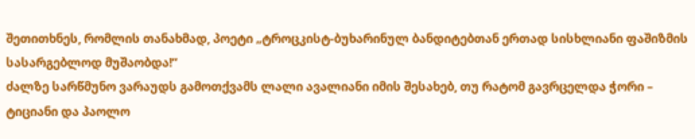შეთითხნეს, რომლის თანახმად, პოეტი „ტროცკისტ-ბუხარინულ ბანდიტებთან ერთად სისხლიანი ფაშიზმის სასარგებლოდ მუშაობდა!“
ძალზე სარწმუნო ვარაუდს გამოთქვამს ლალი ავალიანი იმის შესახებ, თუ რატომ გავრცელდა ჭორი – ტიციანი და პაოლო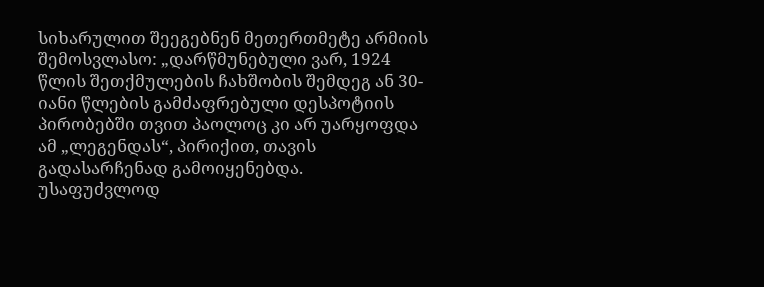სიხარულით შეეგებნენ მეთერთმეტე არმიის შემოსვლასო: „დარწმუნებული ვარ, 1924 წლის შეთქმულების ჩახშობის შემდეგ ან 30-იანი წლების გამძაფრებული დესპოტიის პირობებში თვით პაოლოც კი არ უარყოფდა ამ „ლეგენდას“, პირიქით, თავის გადასარჩენად გამოიყენებდა.
უსაფუძვლოდ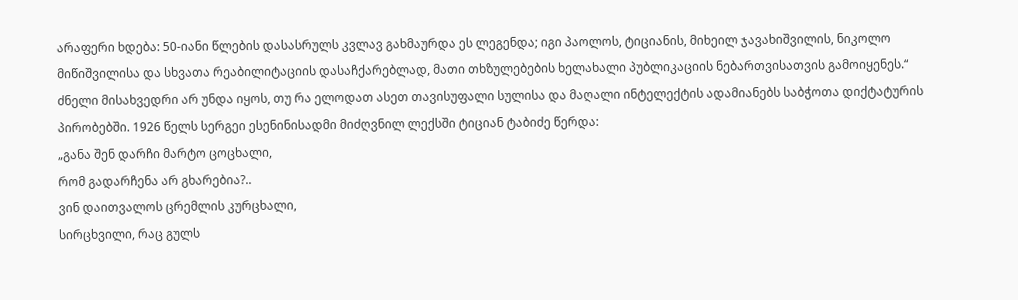არაფერი ხდება: 50-იანი წლების დასასრულს კვლავ გახმაურდა ეს ლეგენდა; იგი პაოლოს, ტიციანის, მიხეილ ჯავახიშვილის, ნიკოლო მიწიშვილისა და სხვათა რეაბილიტაციის დასაჩქარებლად, მათი თხზულებების ხელახალი პუბლიკაციის ნებართვისათვის გამოიყენეს.“
ძნელი მისახვედრი არ უნდა იყოს, თუ რა ელოდათ ასეთ თავისუფალი სულისა და მაღალი ინტელექტის ადამიანებს საბჭოთა დიქტატურის პირობებში. 1926 წელს სერგეი ესენინისადმი მიძღვნილ ლექსში ტიციან ტაბიძე წერდა:
„განა შენ დარჩი მარტო ცოცხალი,
რომ გადარჩენა არ გხარებია?..
ვინ დაითვალოს ცრემლის კურცხალი,
სირცხვილი, რაც გულს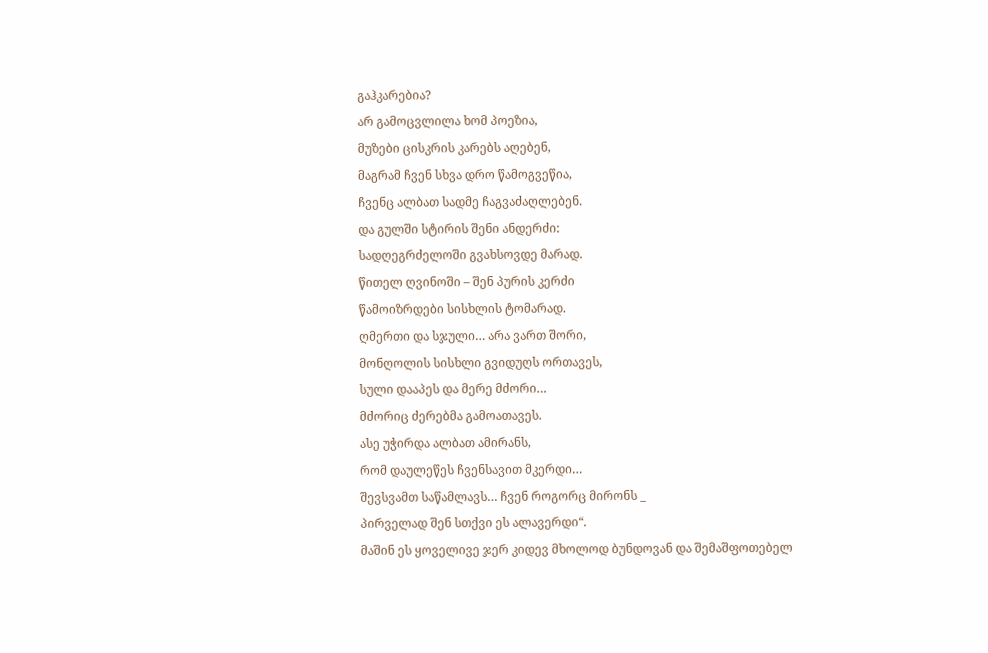გაჰკარებია?
არ გამოცვლილა ხომ პოეზია,
მუზები ცისკრის კარებს აღებენ,
მაგრამ ჩვენ სხვა დრო წამოგვეწია,
ჩვენც ალბათ სადმე ჩაგვაძაღლებენ.
და გულში სტირის შენი ანდერძი:
სადღეგრძელოში გვახსოვდე მარად.
წითელ ღვინოში – შენ პურის კერძი
წამოიზრდები სისხლის ტომარად.
ღმერთი და სჯული… არა ვართ შორი,
მონღოლის სისხლი გვიდუღს ორთავეს,
სული დააპეს და მერე მძორი…
მძორიც ძერებმა გამოათავეს.
ასე უჭირდა ალბათ ამირანს,
რომ დაულეწეს ჩვენსავით მკერდი…
შევსვამთ საწამლავს… ჩვენ როგორც მირონს _
პირველად შენ სთქვი ეს ალავერდი“.
მაშინ ეს ყოველივე ჯერ კიდევ მხოლოდ ბუნდოვან და შემაშფოთებელ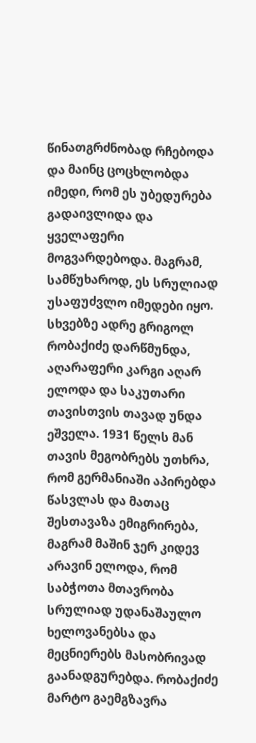წინათგრძნობად რჩებოდა და მაინც ცოცხლობდა იმედი, რომ ეს უბედურება გადაივლიდა და ყველაფერი მოგვარდებოდა. მაგრამ, სამწუხაროდ, ეს სრულიად უსაფუძვლო იმედები იყო. სხვებზე ადრე გრიგოლ რობაქიძე დარწმუნდა, აღარაფერი კარგი აღარ ელოდა და საკუთარი თავისთვის თავად უნდა ეშველა. 1931 წელს მან თავის მეგობრებს უთხრა, რომ გერმანიაში აპირებდა წასვლას და მათაც შესთავაზა ემიგრირება, მაგრამ მაშინ ჯერ კიდევ არავინ ელოდა, რომ საბჭოთა მთავრობა სრულიად უდანაშაულო ხელოვანებსა და მეცნიერებს მასობრივად გაანადგურებდა. რობაქიძე მარტო გაემგზავრა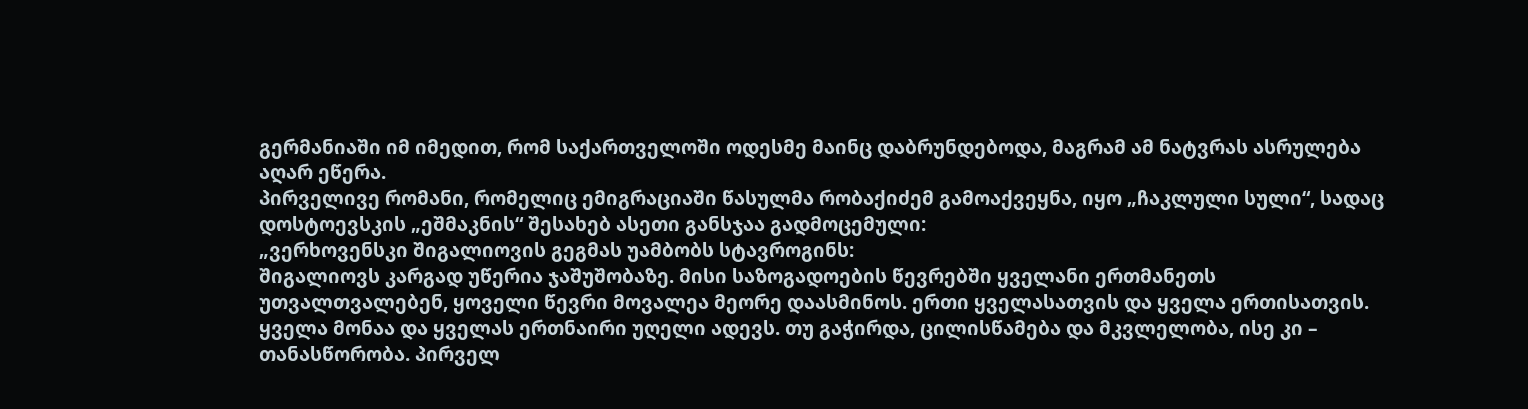გერმანიაში იმ იმედით, რომ საქართველოში ოდესმე მაინც დაბრუნდებოდა, მაგრამ ამ ნატვრას ასრულება აღარ ეწერა.
პირველივე რომანი, რომელიც ემიგრაციაში წასულმა რობაქიძემ გამოაქვეყნა, იყო „ჩაკლული სული“, სადაც დოსტოევსკის „ეშმაკნის“ შესახებ ასეთი განსჯაა გადმოცემული:
„ვერხოვენსკი შიგალიოვის გეგმას უამბობს სტავროგინს:
შიგალიოვს კარგად უწერია ჯაშუშობაზე. მისი საზოგადოების წევრებში ყველანი ერთმანეთს უთვალთვალებენ, ყოველი წევრი მოვალეა მეორე დაასმინოს. ერთი ყველასათვის და ყველა ერთისათვის. ყველა მონაა და ყველას ერთნაირი უღელი ადევს. თუ გაჭირდა, ცილისწამება და მკვლელობა, ისე კი – თანასწორობა. პირველ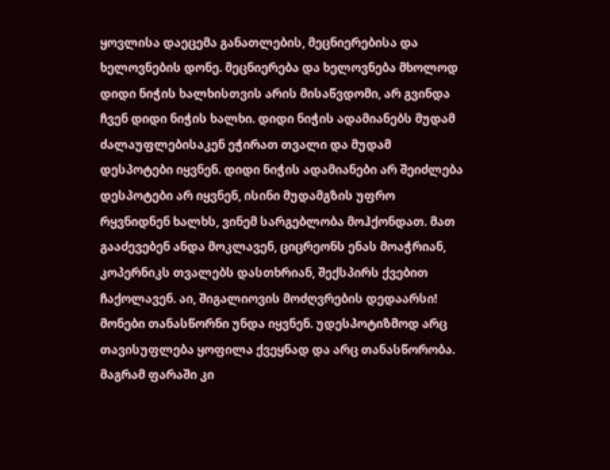ყოვლისა დაეცემა განათლების, მეცნიერებისა და ხელოვნების დონე. მეცნიერება და ხელოვნება მხოლოდ დიდი ნიჭის ხალხისთვის არის მისაწვდომი, არ გვინდა ჩვენ დიდი ნიჭის ხალხი. დიდი ნიჭის ადამიანებს მუდამ ძალაუფლებისაკენ ეჭირათ თვალი და მუდამ დესპოტები იყვნენ. დიდი ნიჭის ადამიანები არ შეიძლება დესპოტები არ იყვნენ, ისინი მუდამგზის უფრო რყვნიდნენ ხალხს, ვინემ სარგებლობა მოჰქონდათ. მათ გააძევებენ ანდა მოკლავენ, ციცრეონს ენას მოაჭრიან, კოპერნიკს თვალებს დასთხრიან, შექსპირს ქვებით ჩაქოლავენ. აი, შიგალიოვის მოძღვრების დედაარსი! მონები თანასწორნი უნდა იყვნენ. უდესპოტიზმოდ არც თავისუფლება ყოფილა ქვეყნად და არც თანასწორობა. მაგრამ ფარაში კი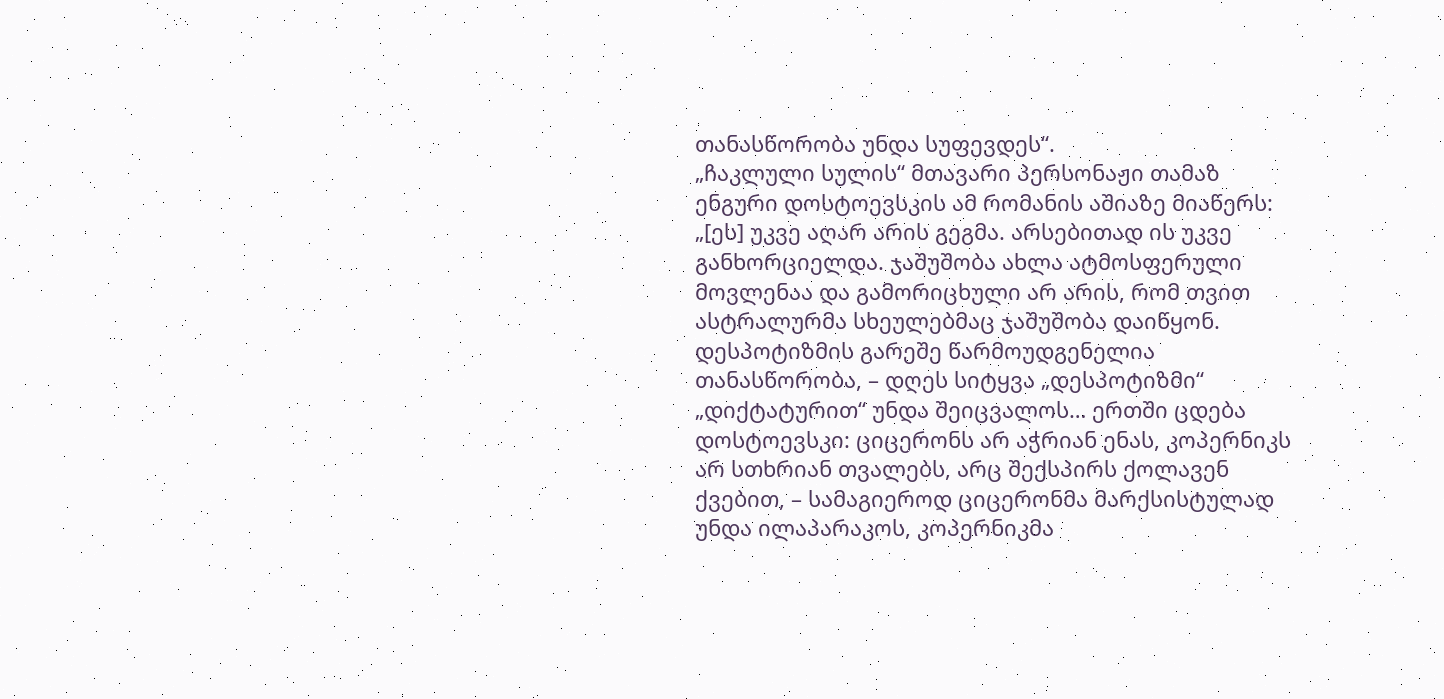თანასწორობა უნდა სუფევდეს“.
„ჩაკლული სულის“ მთავარი პერსონაჟი თამაზ ენგური დოსტოევსკის ამ რომანის აშიაზე მიაწერს: „[ეს] უკვე აღარ არის გეგმა. არსებითად ის უკვე განხორციელდა. ჯაშუშობა ახლა ატმოსფერული მოვლენაა და გამორიცხული არ არის, რომ თვით ასტრალურმა სხეულებმაც ჯაშუშობა დაიწყონ. დესპოტიზმის გარეშე წარმოუდგენელია თანასწორობა, – დღეს სიტყვა „დესპოტიზმი“ „დიქტატურით“ უნდა შეიცვალოს… ერთში ცდება დოსტოევსკი: ციცერონს არ აჭრიან ენას, კოპერნიკს არ სთხრიან თვალებს, არც შექსპირს ქოლავენ ქვებით, – სამაგიეროდ ციცერონმა მარქსისტულად უნდა ილაპარაკოს, კოპერნიკმა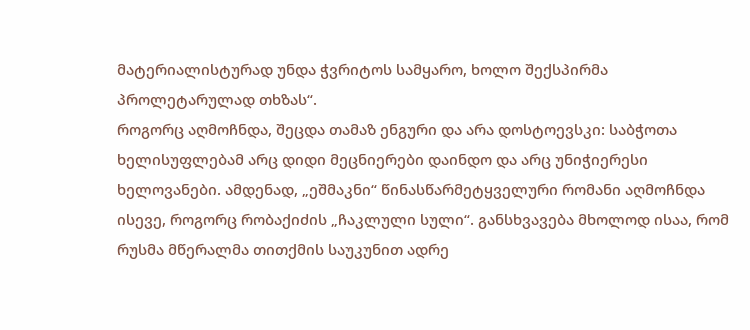მატერიალისტურად უნდა ჭვრიტოს სამყარო, ხოლო შექსპირმა პროლეტარულად თხზას“.
როგორც აღმოჩნდა, შეცდა თამაზ ენგური და არა დოსტოევსკი: საბჭოთა ხელისუფლებამ არც დიდი მეცნიერები დაინდო და არც უნიჭიერესი ხელოვანები. ამდენად, „ეშმაკნი“ წინასწარმეტყველური რომანი აღმოჩნდა ისევე, როგორც რობაქიძის „ჩაკლული სული“. განსხვავება მხოლოდ ისაა, რომ რუსმა მწერალმა თითქმის საუკუნით ადრე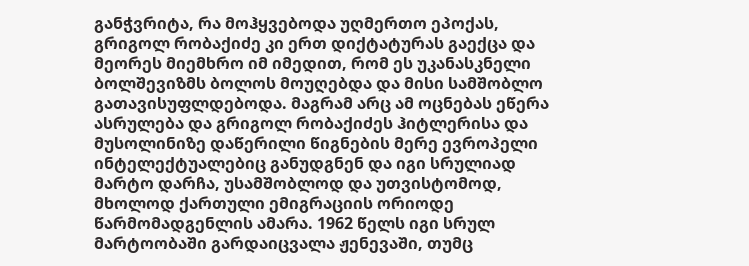განჭვრიტა, რა მოჰყვებოდა უღმერთო ეპოქას, გრიგოლ რობაქიძე კი ერთ დიქტატურას გაექცა და მეორეს მიემხრო იმ იმედით, რომ ეს უკანასკნელი ბოლშევიზმს ბოლოს მოუღებდა და მისი სამშობლო გათავისუფლდებოდა. მაგრამ არც ამ ოცნებას ეწერა ასრულება და გრიგოლ რობაქიძეს ჰიტლერისა და მუსოლინიზე დაწერილი წიგნების მერე ევროპელი ინტელექტუალებიც განუდგნენ და იგი სრულიად მარტო დარჩა, უსამშობლოდ და უთვისტომოდ, მხოლოდ ქართული ემიგრაციის ორიოდე წარმომადგენლის ამარა. 1962 წელს იგი სრულ მარტოობაში გარდაიცვალა ჟენევაში, თუმც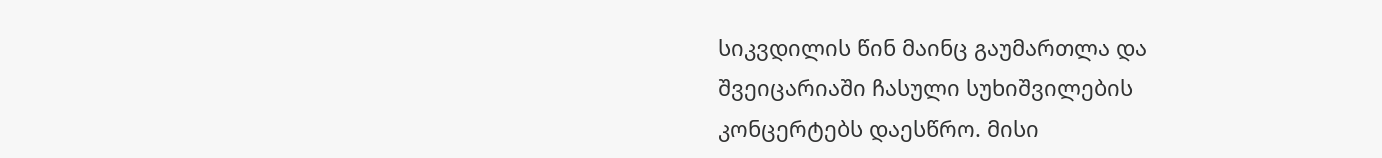სიკვდილის წინ მაინც გაუმართლა და შვეიცარიაში ჩასული სუხიშვილების კონცერტებს დაესწრო. მისი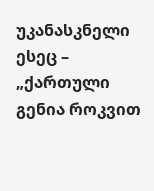უკანასკნელი ესეც – „ქართული გენია როკვით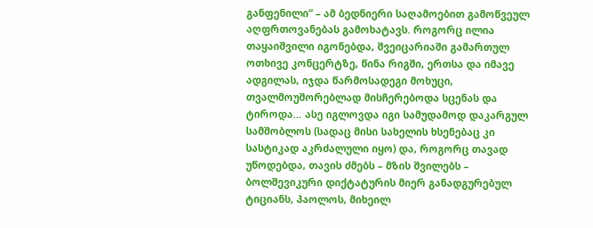განფენილი“ – ამ ბედნიერი საღამოებით გამოწვეულ აღფრთოვანებას გამოხატავს. როგორც ილია თაყაიშვილი იგონებდა, შვეიცარიაში გამართულ ოთხივე კონცერტზე, წინა რიგში, ერთსა და იმავე ადგილას, იჯდა წარმოსადეგი მოხუცი, თვალმოუშორებლად მისჩერებოდა სცენას და ტიროდა… ასე იგლოვდა იგი სამუდამოდ დაკარგულ სამშობლოს (სადაც მისი სახელის ხსენებაც კი სასტიკად აკრძალული იყო) და, როგორც თავად უწოდებდა, თავის ძმებს – მზის შვილებს – ბოლშევიკური დიქტატურის მიერ განადგურებულ ტიციანს, პაოლოს, მიხეილ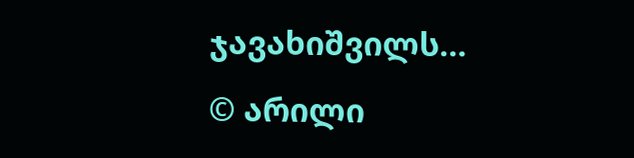ჯავახიშვილს…
© არილი